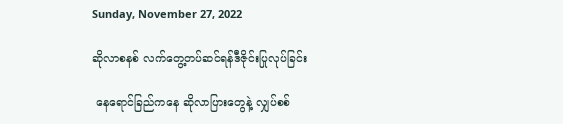Sunday, November 27, 2022

ဆိုလာစနစ် လက်တွေ့တပ်ဆင်ရန်ဒီဇိုင်းပြုလုပ်ခြင်း

 နေရောင်ခြည်ကနေ ဆိုလာပြားတွေနဲ့ လျှပ်စစ်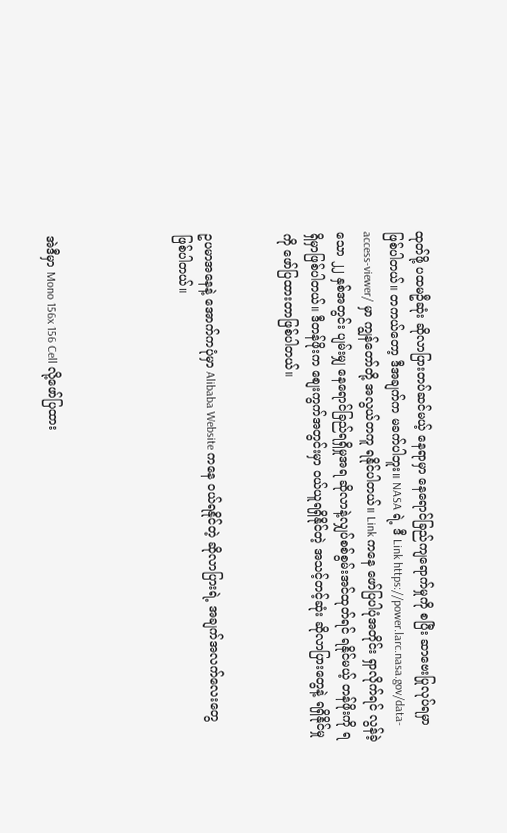ထုတ်ဖို့ ပထမဦဆုံး ဆိုလာပြားတပ်ဆင်မယ့် နေရာမှာ နေရောင်ခြည်ကျရောက်မှုကို စပြီး ဆာဗေးပြုလုပ်ရမှာ ဖြစ်ပါတယ်။ တကယ်တော့ ဒီအချက်က မခက်ပါဘူး။ NASA ရဲ့ ဒီ Link https://power.larc.nasa.gov/data-access-viewer/ မှာ ကျွန်တော်တို့ အလွယ်တကူ ရနိုင်ပါတယ်။ Link ကနေ ဖော်ပြပါပုံအတိုင်း ရှာလိုက်ရင် လွန်ခဲ့သော ၂၂ နှစ်အတွင်း ပျမ်းမျှ နေရောင်ခြည်ရရှိမှုအရ ဆိုလာနဲ့လျှပ်စစ်စွမ်းအင်ထုတ်ရင် ရနိုင်မယ့် တန်ဖိုးကို ရရှိမှာဖြစ်ပါတယ်။ ဒီတန်ဖိုးက စျေးကွက်အတွင်းမှာ ဝယ်ယူရရှိနိုင်တဲ့ အသင့်တင့်ဆုံး ဆိုလာပြားတွေနဲ့ ရရှိနိုင်မှုကို ဖော်ပြထားတာဖြစ်ပါတယ်။


ဥပမာအနေနဲ့ အောက်ကပုံမှာ Alibaba Website ကနေ ဝယ်ရနိုင်တဲ့ ဆိုလာပြားရဲ့ အချက်အလက်လေးတွေ ဖြစ်ပါတယ်။




အဲဒီမှာ Mono 156x 156 Cell လို့ဖော်ပြထား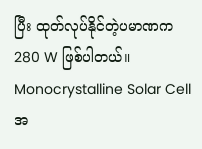ပြီး ထုတ်လုပ်နိုင်တဲ့ပမာဏက 280 W ဖြစ်ပါတယ်။ Monocrystalline Solar Cell အ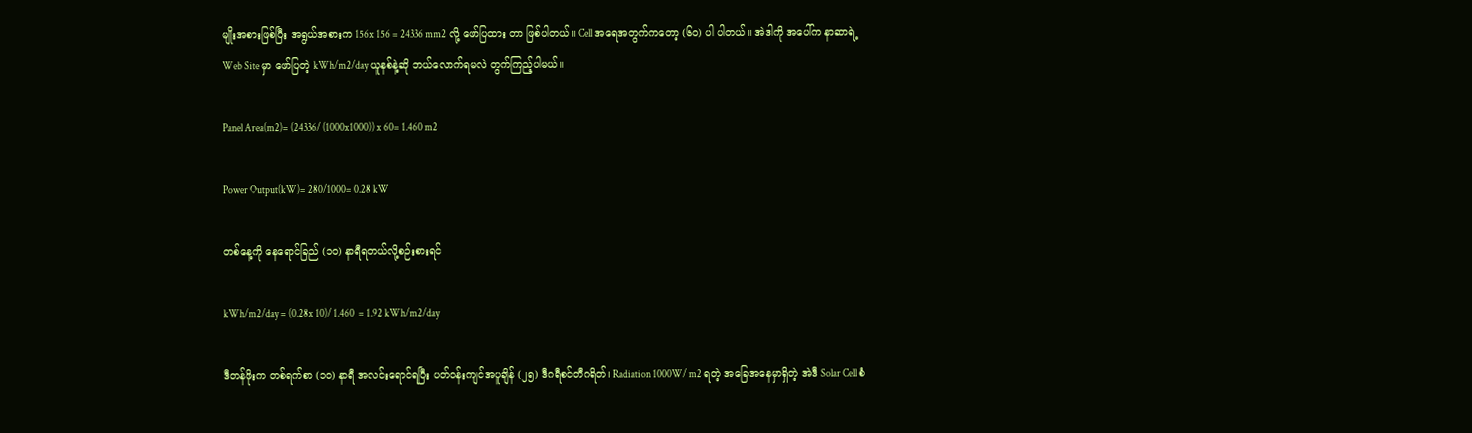မျိုးအစားဖြစ်ပြီး အရွယ်အစားက 156x 156 = 24336 mm2 လို့ ဖော်ပြထား တာ ဖြစ်ပါတယ်။ Cell အရေအတွက်ကတော့ (၆၀) ပါ ပါတယ်။ အဲဒါကို အ‌ပေါ်က နာဆာရဲ့Web Site မှာ ဖော်ပြတဲ့ kWh/m2/day ယူနစ်နဲ့ဆို ဘယ်လောက်ရမလဲ တွက်ကြည့်ပါမယ်။

Panel Area(m2)= (24336/ (1000x1000)) x 60= 1.460 m2

Power Output(kW)= 280/1000= 0.28 kW

တစ်နေ့ကို နေရောင်ခြည် (၁၀) နာရီရတယ်လို့စဉ်းစားရင်

kWh/m2/day = (0.28x 10)/ 1.460  = 1.92 kWh/m2/day

ဒီတန်ဖိုးက တစ်ရက်စာ (၁၀) နာရီ အလင်းရောင်ရပြီး ပတ်ဝန်းကျင်အပူချိန် (၂၅) ဒီဂရီစင်တီဂရိတ်၊ Radiation 1000W/ m2 ရတဲ့ အခြေအနေမှာရှိတဲ့ အဲဒီ Solar Cell စံ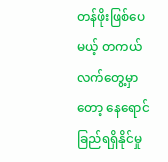တန်ဖိုးဖြစ်ပေမယ့် တကယ်လက်တွေ့မှာတော့ နေရောင်ခြည်ရရှိနိုင်မှု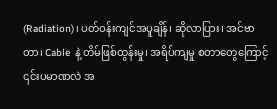(Radiation)၊ ပတ်ဝန်းကျင်အပူချိန်၊ ဆိုလာပြား၊ အင်ဗာတာ၊ Cable နဲ့ တိမ်ဖြစ်ထွန်းမှု၊ အရိပ်ကျမှု စတာတွေကြောင့် ၎င်းပမာဏလဲ အ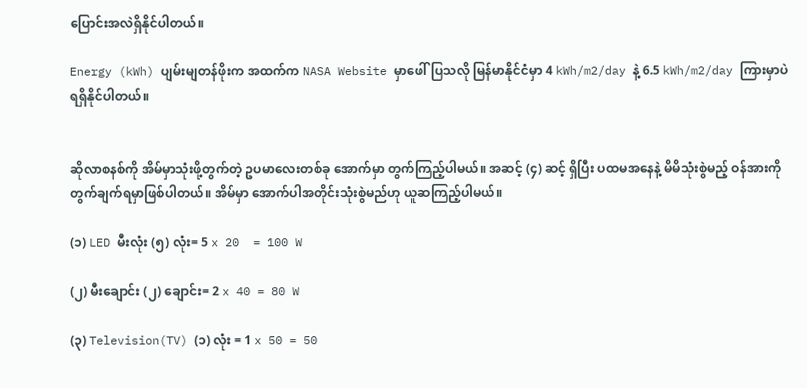ပြောင်းအလဲရှိနိုင်ပါတယ်။

Energy (kWh) ပျမ်းမျတန်ဖိုးက အထက်က NASA Website မှာဖေါ်ပြသလို မြန်မာနိုင်ငံမှာ 4 kWh/m2/day နဲ့ 6.5 kWh/m2/day ကြားမှာပဲ ရရှိနိုင်ပါတယ်။


ဆိုလာစနစ်ကို အိမ်မှာသုံးဖို့တွက်တဲ့ ဥပမာလေးတစ်ခု အောက်မှာ တွက်ကြည့်ပါမယ်။ အဆင့် (၄) ဆင့် ရှိပြီး ပထမအနေနဲ့ မိမိသုံးစွဲမည့် ဝန်အားကိုတွက်ချက်ရမှာဖြစ်ပါတယ်။ အိမ်မှာ အောက်ပါအတိုင်းသုံးစွဲမည်ဟု ယူဆကြည့်ပါမယ်။

(၁) LED မီးလုံး (၅) လုံး= 5 x 20  = 100 W

(၂) မီးချောင်း (၂) ချောင်း= 2 x 40 = 80 W

(၃) Television(TV) (၁) လုံး = 1 x 50 = 50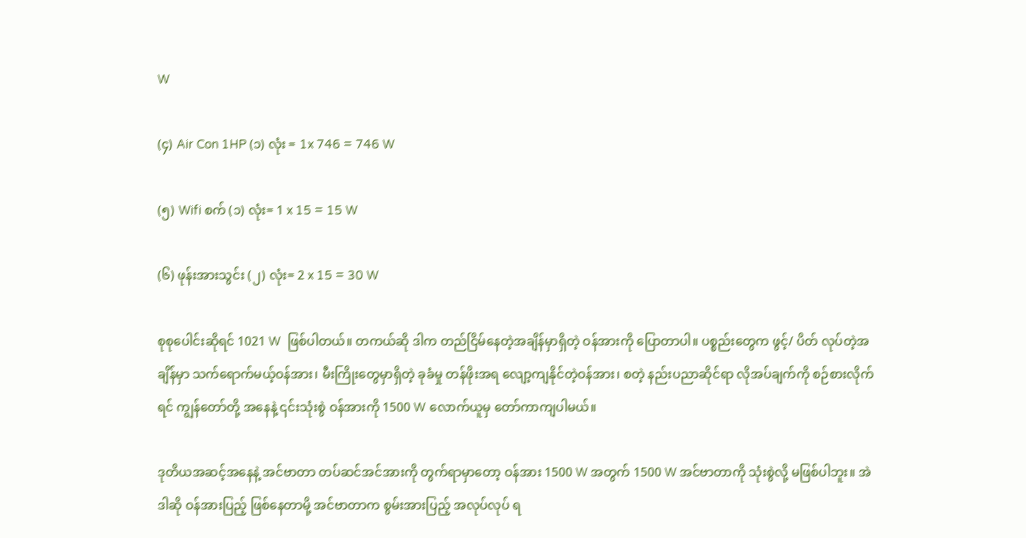W

(၄) Air Con 1HP (၁) လုံး = 1x 746 = 746 W

(၅) Wifi စက် (၁) လုံး= 1 x 15 = 15 W

(၆) ဖုန်းအားသွင်း (၂) လုံး= 2 x 15 = 30 W

စုစုပေါင်းဆိုရင် 1021 W  ဖြစ်ပါတယ်။ တကယ်ဆို ဒါက တည်ငြိမ်နေတဲ့အချိန်မှာရှိတဲ့ ဝန်အားကို ပြောတာပါ။ ပစ္စည်းတွေက ဖွင့်/ ပိတ် လုပ်တဲ့အချိန်မှာ သက်‌ရောက်မယ့်ဝန်အား၊ မီးကြိုးတွေမှာရှိတဲ့ ခုခံမှု တန်ဖိုးအရ လျော့ကျနိုင်တဲ့ဝန်အား၊ စတဲ့ နည်းပညာဆိုင်ရာ လိုအပ်ချက်ကို စဉ်စားလိုက်ရင် ကျွန်တော်တို့ အနေနဲ့ ၎င်းသုံးစွဲ ဝန်အားကို 1500 W လောက်ယူမှ တော်ကာကျပါမယ်။

ဒုတိယအဆင့်အနေနဲ့ အင်ဗာတာ တပ်ဆင်အင်အားကို တွက်ရာမှာတော့ ဝန်အား 1500 W အတွက် 1500 W အင်ဗာတာကို သုံးစွဲလို့ မဖြစ်ပါဘူး။ အဲဒါဆို ဝန်အားပြည့် ဖြစ်နေတာမို့ အင်ဗာတာက စွမ်းအားပြည့် အလုပ်လုပ် ရ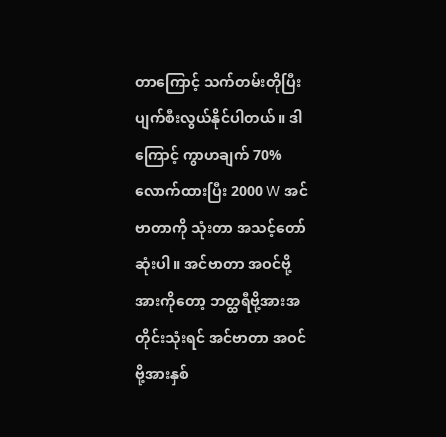တာကြောင့် သက်တမ်းတိုပြီး ပျက်စီးလွယ်နိုင်ပါတယ်။ ဒါကြောင့် ကွာဟချက် 70% လောက်ထားပြီး 2000 W အင်ဗာတာကို သုံးတာ အသင့်တော်ဆုံးပါ။ အင်ဗာတာ အဝင်ဗို့အားကိုတော့ ဘတ္ထရီဗို့အားအတိုင်းသုံးရင် အင်ဗာတာ အဝင်ဗို့အားနှစ်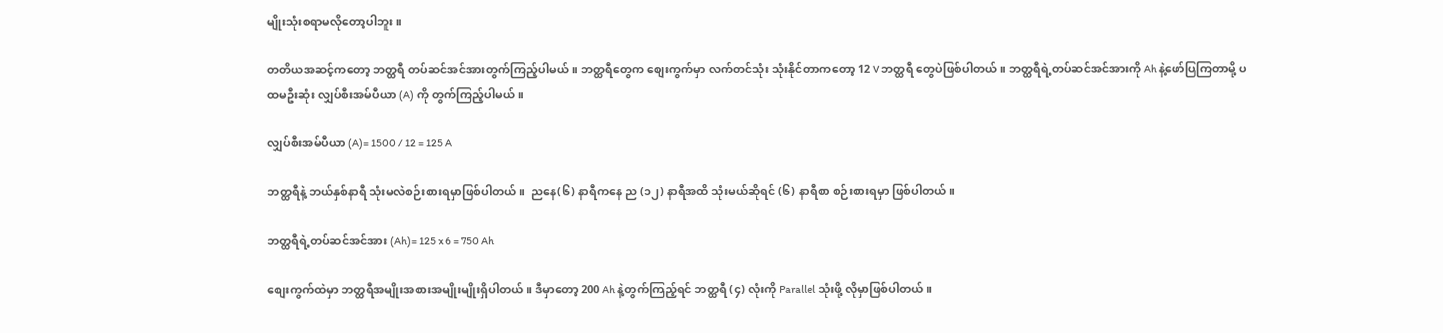မျိုးသုံးစရာမလိုတော့ပါဘူး။

တတိယအဆင့်ကတော့ ဘတ္ထရီ တပ်ဆင်အင်အားတွက်ကြည့်ပါမယ်။ ဘတ္ထရီတွေက စျေးကွက်မှာ လက်တင်သုံး သုံးနိုင်တာကတော့ 12 V ဘတ္ထရီ တွေပဲဖြစ်ပါတယ်။ ဘတ္ထရီရဲ့တပ်ဆင်အင်အားကို Ah နဲ့ဖော်ပြကြတာမို့ ပထမဦးဆုံး လျှပ်စီးအမ်ပီယာ (A) ကို တွက်ကြည့်ပါမယ်။

လျှပ်စီးအမ်ပီယာ (A)= 1500 / 12 = 125 A

ဘတ္ထရီနဲ့ ဘယ်နှစ်နာရီ သုံးမလဲစဉ်းစားရမှာဖြစ်ပါတယ်။  ညနေ(၆) နာရီကနေ ည (၁၂) နာရီအထိ သုံးမယ်ဆိုရင် (၆) နာရီစာ စဉ်းစားရမှာ ဖြစ်ပါတယ်။

ဘတ္ထရီရဲ့တပ်ဆင်အင်အား (Ah)= 125 x 6 = 750 Ah

စျေးကွက်ထဲမှာ ဘတ္ထရီအမျိုးအစားအမျိုးမျိုးရှိပါတယ်။ ဒီမှာတော့ 200 Ah နဲ့တွက်ကြည့်ရင် ဘတ္ထရီ (၄) လုံးကို Parallel သုံးဖို့ လိုမှာဖြစ်ပါတယ်။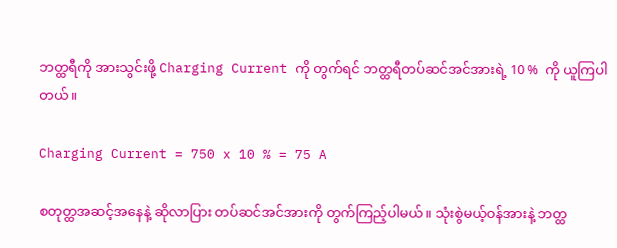ဘတ္ထရီကို အားသွင်းဖို့ Charging Current ကို တွက်ရင် ဘတ္ထရီတပ်ဆင်အင်အားရဲ့ 10 %  ကို ယူကြပါတယ်။

Charging Current = 750 x 10 % = 75 A

စတုတ္ထအဆင့်အနေနဲ့ ဆိုလာပြား တပ်ဆင်အင်အားကို တွက်ကြည့်ပါမယ်။ သုံးစွဲမယ့်ဝန်အားနဲ့ ဘတ္ထ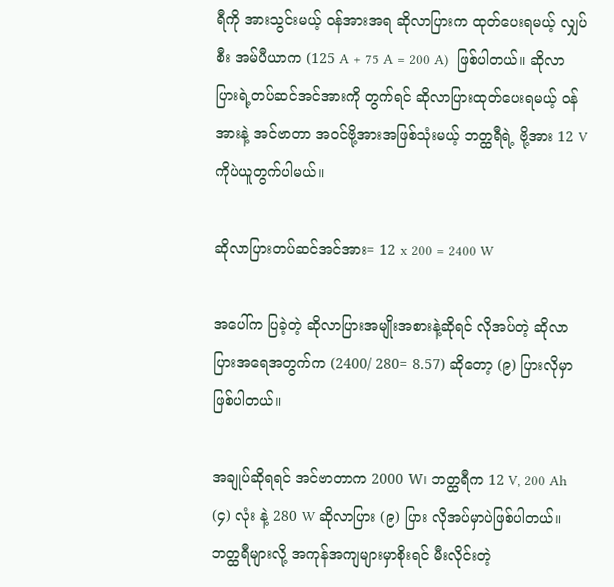ရီကို အားသွင်းမယ့် ဝန်အားအရ ဆိုလာပြားက ထုတ်ပေးရမယ့် လျှပ်စီး အမ်ပီယာက (125 A + 75 A = 200 A)  ဖြစ်ပါတယ်။ ဆိုလာပြားရဲ့တပ်ဆင်အင်အားကို တွက်ရင် ဆိုလာပြားထုတ်ပေးရမယ့် ဝန်အားနဲ့ အင်ဗာတာ အဝင်ဗို့အားအဖြစ်သုံးမယ့် ဘတ္ထရီရဲ့ ဗို့အား 12 V ကိုပဲယူတွက်ပါမယ်။

ဆိုလာပြားတပ်ဆင်အင်အား= 12 x 200 = 2400 W

အပေါ်က ပြခဲ့တဲ့ ဆိုလာပြားအမျိုးအစားနဲ့ဆိုရင် လိုအပ်တဲ့ ဆိုလာပြားအရေအတွက်က (2400/ 280= 8.57) ဆိုတော့ (၉) ပြားလိုမှာဖြစ်ပါတယ်။

အချုပ်ဆိုရရင် အင်ဗာတာက 2000 W၊ ဘတ္ထရီက 12 V, 200 Ah (၄) လုံး နဲ့ 280 W ဆိုလာပြား (၉) ပြား လိုအပ်မှာပဲဖြစ်ပါတယ်။ ဘတ္ထရီများလို့ အကုန်အကျများမှာစိုးရင် မီးလိုင်းတဲ့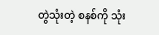တွဲသုံးတဲ့ စနစ်ကို သုံး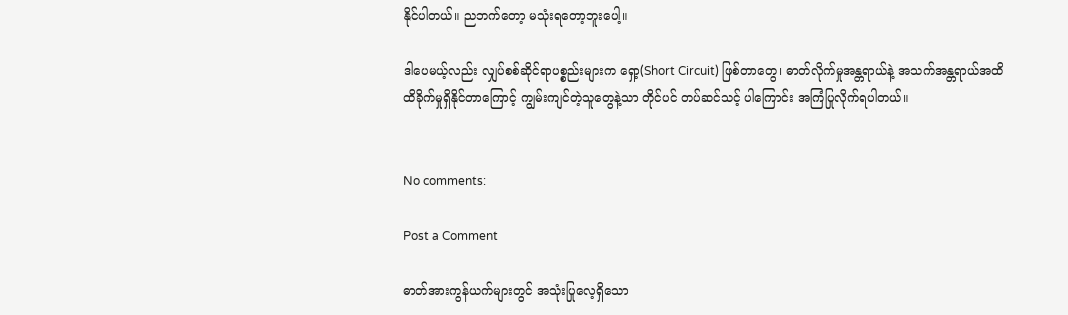နိုင်ပါတယ်။ ညဘက်တော့ မသုံးရတော့ဘူးပေါ့။

ဒါပေမယ့်လည်း လျှပ်စစ်ဆိုင်ရာပစ္စည်းများက ရှော့(Short Circuit) ဖြစ်တာတွေ၊ ဓာတ်လိုက်မှုအန္တရာယ်နဲ့ အသက်အန္တရာယ်အထိ ထိခိုက်မှုရှိနိုင်တာကြောင့် ကျွမ်းကျင်တဲ့သူတွေနဲ့သာ တိုင်ပင် တပ်ဆင်သင့် ပါကြောင်း အကြံပြုလိုက်ရပါတယ်။


No comments:

Post a Comment

ဓာတ်အားကွန်ယက်များတွင် အသုံးပြုလေ့ရှိသော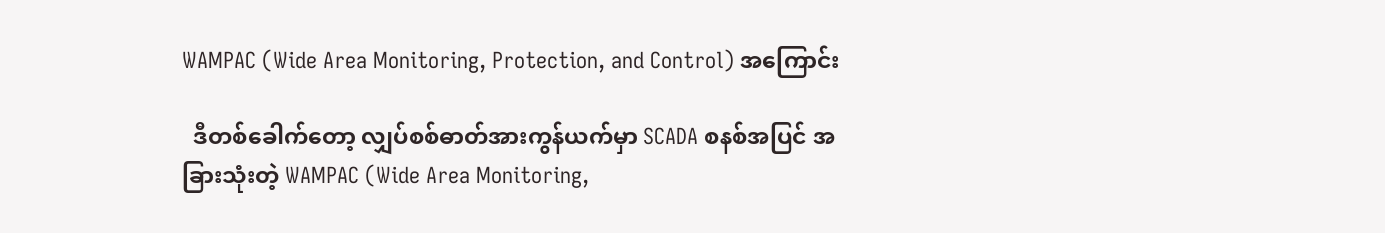WAMPAC (Wide Area Monitoring, Protection, and Control) အကြောင်း

  ဒီတစ်ခေါက်တော့ လျှပ်စစ်ဓာတ်အားကွန်ယက်မှာ SCADA စနစ်အပြင် အခြားသုံးတဲ့ WAMPAC (Wide Area Monitoring,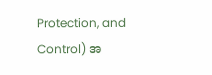Protection, and Control) အ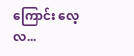ကြောင်း လေ့လ...